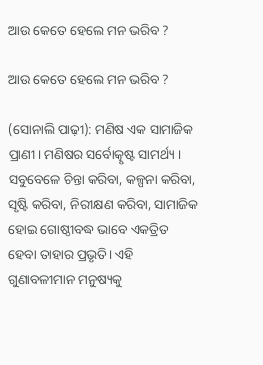ଆଉ କେତେ ହେଲେ ମନ ଭରିବ ?

ଆଉ କେତେ ହେଲେ ମନ ଭରିବ ?

(ସୋନାଲି ପାଢ଼ୀ): ମଣିଷ ଏକ ସାମାଜିକ ପ୍ରାଣୀ। ମଣିଷର ସର୍ବୋତ୍କୃଷ୍ଟ ସାମର୍ଥ୍ୟ । ସବୁବେଳେ ଚିନ୍ତା କରିବା, କଳ୍ପନା କରିବା, ସୃଷ୍ଟି କରିବା, ନିରୀକ୍ଷଣ କରିବା, ସାମାଜିକ ହୋଇ ଗୋଷ୍ଠୀବଦ୍ଧ ଭାବେ ଏକତ୍ରିତ ହେବା ତାହାର ପ୍ରଭୃତି। ଏହି ଗୁଣାବଳୀମାନ ମନୁଷ୍ୟକୁ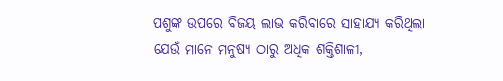ପଶୁଙ୍କ ଉପରେ ବିଜୟ ଲାଭ କରିବାରେ ସାହାଯ୍ୟ କରିଥିଲା ଯେଉଁ ମାନେ ମନୁଷ୍ୟ ଠାରୁ ଅଧିକ ଶକ୍ତିଶାଳୀ,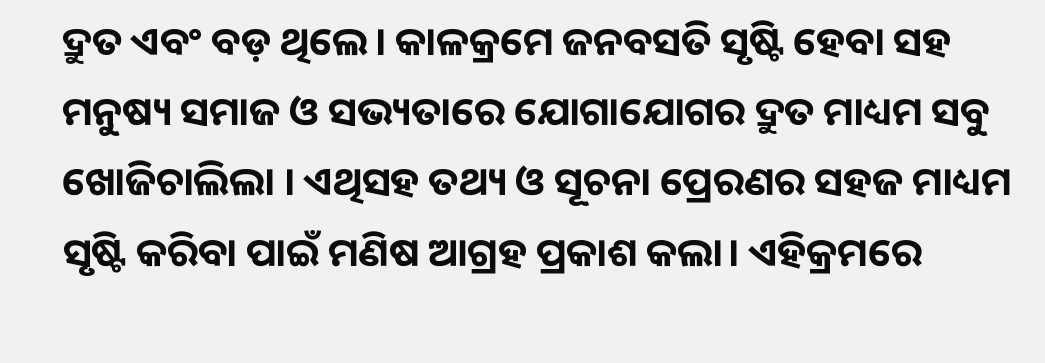ଦ୍ରୁତ ଏବଂ ବଡ଼ ଥିଲେ। କାଳକ୍ରମେ ଜନବସତି ସୃଷ୍ଟି ହେବା ସହ ମନୁଷ୍ୟ ସମାଜ ଓ ସଭ୍ୟତାରେ ଯୋଗାଯୋଗର ଦ୍ରୁତ ମାଧ୍ୟମ ସବୁ ଖୋଜିଚାଲିଲା । ଏଥିସହ ତଥ୍ୟ ଓ ସୂଚନା ପ୍ରେରଣର ସହଜ ମାଧ୍ୟମ ସୃଷ୍ଟି କରିବା ପାଇଁ ମଣିଷ ଆଗ୍ରହ ପ୍ରକାଶ କଲା। ଏହିକ୍ରମରେ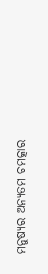ମନୁଷ୍ୟର ଅନ୍ୟତମ ଚମତ୍କାର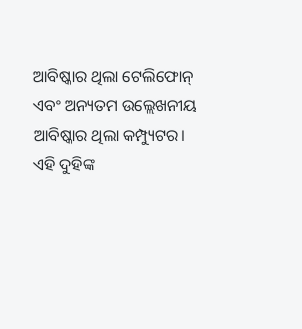ଆବିଷ୍କାର ଥିଲା ଟେଲିଫୋନ୍ ଏବଂ ଅନ୍ୟତମ ଉଲ୍ଲେଖନୀୟ ଆବିଷ୍କାର ଥିଲା କମ୍ପ୍ୟୁଟର। ଏହି ଦୁହିଙ୍କ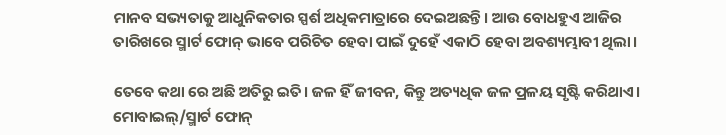ମାନବ ସଭ୍ୟତାକୁ ଆଧୁନିକତାର ସ୍ପର୍ଶ ଅଧିକମାତ୍ରାରେ ଦେଇଅଛନ୍ତି। ଆଉ ବୋଧହୁଏ ଆଜିର ତାରିଖରେ ସ୍ମାର୍ଟ ଫୋନ୍ ଭାବେ ପରିଚିତ ହେବା ପାଇଁ ଦୁହେଁ ଏକାଠି ହେବା ଅବଶ୍ୟମ୍ଭାବୀ ଥିଲା।

ତେବେ କଥା ରେ ଅଛି ଅତିରୁ ଇତି। ଜଳ ହିଁ ଜୀବନ, କିନ୍ତୁ ଅତ୍ୟଧିକ ଜଳ ପ୍ରଳୟ ସୃଷ୍ଟି କରିଥାଏ। ମୋବାଇଲ୍/ସ୍ମାର୍ଟ ଫୋନ୍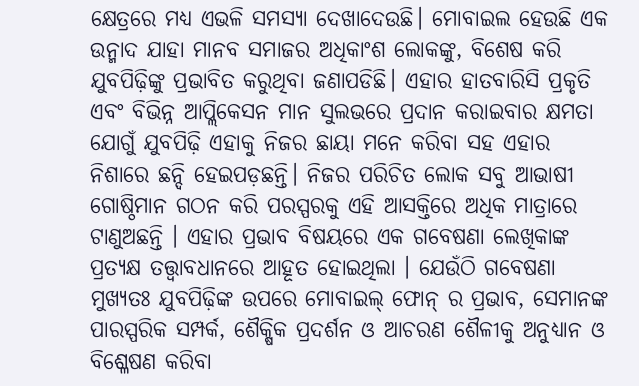କ୍ଷେତ୍ରରେ ମଧ୍ୟ ଏଭଳି ସମସ୍ୟା ଦେଖାଦେଉଛି। ମୋବାଇଲ ହେଉଛି ଏକ ଉନ୍ମାଦ ଯାହା ମାନବ ସମାଜର ଅଧିକାଂଶ ଲୋକଙ୍କୁ, ବିଶେଷ କରି ଯୁବପିଢ଼ିଙ୍କୁ ପ୍ରଭାବିତ କରୁଥିବା ଜଣାପଡିଛି। ଏହାର ହାତବାରିସି ପ୍ରକୃତି ଏବଂ ବିଭିନ୍ନ ଆପ୍ଲିକେସନ ମାନ ସୁଲଭରେ ପ୍ରଦାନ କରାଇବାର କ୍ଷମତା ଯୋଗୁଁ ଯୁବପିଢ଼ି ଏହାକୁ ନିଜର ଛାୟା ମନେ କରିବା ସହ ଏହାର ନିଶାରେ ଛନ୍ଦି ହେଇପଡ଼ଛନ୍ତି। ନିଜର ପରିଚିତ ଲୋକ ସବୁ ଆଭାଷୀ ଗୋଷ୍ଠିମାନ ଗଠନ କରି ପରସ୍ପରକୁ ଏହି ଆସକ୍ତିରେ ଅଧିକ ମାତ୍ରାରେ ଟାଣୁଅଛନ୍ତି । ଏହାର ପ୍ରଭାବ ବିଷୟରେ ଏକ ଗବେଷଣା ଲେଖିକାଙ୍କ ପ୍ରତ୍ୟକ୍ଷ ତତ୍ତ୍ୱାବଧାନରେ ଆହୂତ ହୋଇଥିଲା । ଯେଉଁଠି ଗବେଷଣା ମୁଖ୍ୟତଃ ଯୁବପିଢ଼ିଙ୍କ ଉପରେ ମୋବାଇଲ୍ ଫୋନ୍ ର ପ୍ରଭାବ, ସେମାନଙ୍କ ପାରସ୍ପରିକ ସମ୍ପର୍କ, ଶୈକ୍ଷିକ ପ୍ରଦର୍ଶନ ଓ ଆଚରଣ ଶୈଳୀକୁ ଅନୁଧ୍ୟାନ ଓ ବିଶ୍ଳେଷଣ କରିବା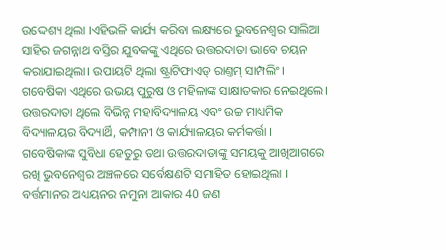ଉଦ୍ଦେଶ୍ୟ ଥିଲା ।ଏହିଭଳି କାର୍ଯ୍ୟ କରିବା ଲକ୍ଷ୍ୟରେ ଭୁବନେଶ୍ୱର ସାଲିଆ ସାହିର ଜଗନ୍ନାଥ ବସ୍ତିର ଯୁବକଙ୍କୁ ଏଥିରେ ଉତ୍ତରଦାତା ଭାବେ ଚୟନ କରାଯାଇଥିଲା। ଉପାୟଟି ଥିଲା ଷ୍ଟ୍ରାଟିଫାଏଡ୍ ରାଣ୍ତମ୍ ସାମ୍ପଲିଂ । ଗବେଷିକା ଏଥିରେ ଉଭୟ ପୁରୁଷ ଓ ମହିଳାଙ୍କ ସାକ୍ଷାତକାର ନେଇଥିଲେ। ଉତ୍ତରଦାତା ଥିଲେ ବିଭିନ୍ନ ମହାବିଦ୍ୟାଳୟ ଏବଂ ଉଚ୍ଚ ମାଧ୍ୟମିକ ବିଦ୍ୟାଳୟର ବିଦ୍ୟାର୍ଥି, କମ୍ପାନୀ ଓ କାର୍ଯ୍ୟାଳୟର କର୍ମକର୍ତ୍ତା ।
ଗବେଷିକାଙ୍କ ସୁବିଧା ହେତୁରୁ ତଥା ଉତ୍ତରଦାତାଙ୍କୁ ସମୟକୁ ଆଖିଆଗରେ ରଖି ଭୁବନେଶ୍ବର ଅଞ୍ଚଳରେ ସର୍ବେକ୍ଷଣଟି ସମାହିତ ହୋଇଥିଲା । ବର୍ତ୍ତମାନର ଅଧ୍ୟୟନର ନମୁନା ଆକାର 40 ଜଣ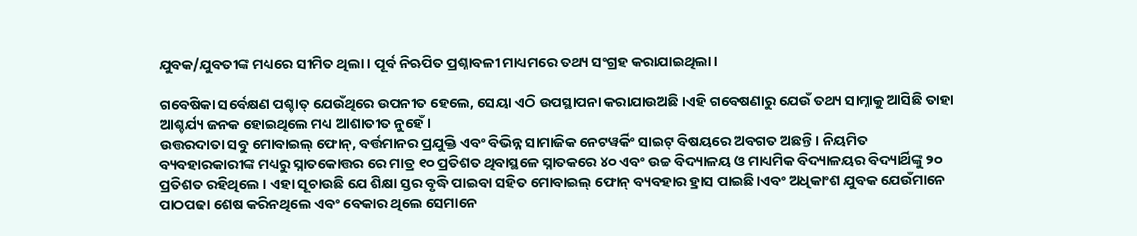ଯୁବକ/ଯୁବତୀଙ୍କ ମଧ୍ୟରେ ସୀମିତ ଥିଲା । ପୂର୍ବ ନିଋପିତ ପ୍ରଶ୍ନାବଳୀ ମାଧ୍ୟମରେ ତଥ୍ୟ ସଂଗ୍ରହ କରାଯାଇଥିଲା।

ଗବେଷିକା ସର୍ବେକ୍ଷଣ ପଶ୍ଚାତ୍ ଯେଉଁଥିରେ ଉପନୀତ ହେଲେ, ସେୟା ଏଠି ଉପସ୍ଥାପନା କରାଯାଉଅଛି ।ଏହି ଗବେଷଣାରୁ ଯେଉଁ ତଥ୍ୟ ସାମ୍ନାକୁ ଆସିଛି ତାହା ଆଶ୍ଚର୍ଯ୍ୟ ଜନକ ହୋଇଥିଲେ ମଧ୍ୟ ଆଶାତୀତ ନୁହେଁ।
ଉତ୍ତରଦାତା ସବୁ ମୋବାଇଲ୍ ଫୋନ୍, ବର୍ତ୍ତମାନର ପ୍ରଯୁକ୍ତି ଏବଂ ବିଭିନ୍ନ ସାମାଜିକ ନେଟୱର୍କିଂ ସାଇଟ୍ ବିଷୟରେ ଅବଗତ ଅଛନ୍ତି । ନିୟମିତ ବ୍ୟବହାରକାରୀଙ୍କ ମଧ୍ୟରୁ ସ୍ନାତକୋତ୍ତର ରେ ମାତ୍ର ୧୦ ପ୍ରତିଶତ ଥିବାସ୍ଥଳେ ସ୍ନାତକରେ ୪୦ ଏବଂ ଉଚ୍ଚ ବିଦ୍ୟାଳୟ ଓ ମାଧ୍ୟମିକ ବିଦ୍ୟାଳୟର ବିଦ୍ୟାର୍ଥିଙ୍କୁ ୨୦ ପ୍ରତିଶତ ରହିଥିଲେ । ଏହା ସୂଚାଉଛି ଯେ ଶିକ୍ଷା ସ୍ତର ବୃଦ୍ଧି ପାଇବା ସହିତ ମୋବାଇଲ୍ ଫୋନ୍ ବ୍ୟବହାର ହ୍ରାସ ପାଇଛି।ଏବଂ ଅଧିକାଂଶ ଯୁବକ ଯେଉଁମାନେ ପାଠପଢା ଶେଷ କରିନଥିଲେ ଏବଂ ବେକାର ଥିଲେ ସେମାନେ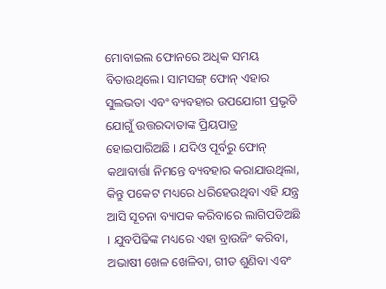ମୋବାଇଲ ଫୋନରେ ଅଧିକ ସମୟ ବିତାଉଥିଲେ। ସାମସଙ୍ଗ୍ ଫୋନ୍ ଏହାର ସୁଲଭତା ଏବଂ ବ୍ୟବହାର ଉପଯୋଗୀ ପ୍ରଭୃତି ଯୋଗୁଁ ଉତ୍ତରଦାତାଙ୍କ ପ୍ରିୟପାତ୍ର ହୋଇପାରିଅଛି । ଯଦିଓ ପୂର୍ବରୁ ଫୋନ୍ କଥାବାର୍ତ୍ତା ନିମନ୍ତେ ବ୍ୟବହାର କରାଯାଉଥିଲା, କିନ୍ତୁ ପକେଟ ମଧ୍ୟରେ ଧରିହେଉଥିବା ଏହି ଯନ୍ତ୍ର ଆସି ସୂଚନା ବ୍ୟାପକ କରିବାରେ ଲାଗିପଡିଅଛି । ଯୁବପିଢିଙ୍କ ମଧ୍ୟରେ ଏହା ବ୍ରାଉଜିଂ କରିବା, ଅଭାଷୀ ଖେଳ ଖେଳିବା, ଗୀତ ଶୁଣିବା ଏବଂ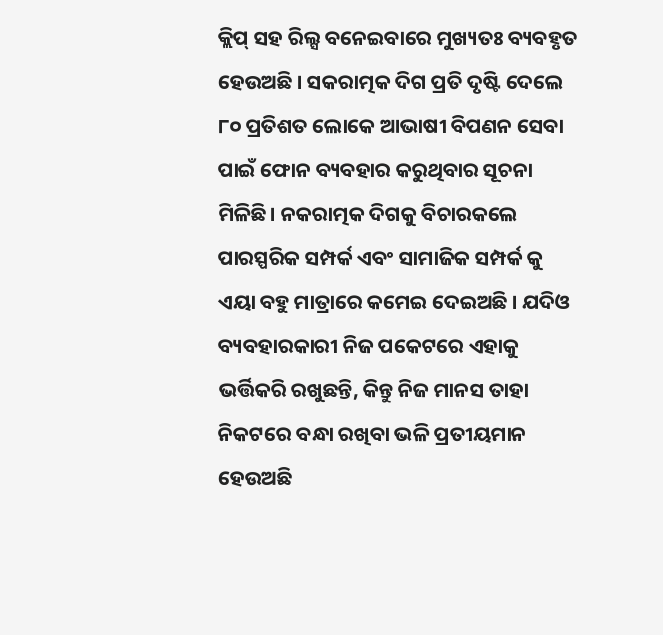କ୍ଲିପ୍ ସହ ରିଲ୍ସ ବନେଇବାରେ ମୁଖ୍ୟତଃ ବ୍ୟବହୃତ ହେଉଅଛି । ସକରାତ୍ମକ ଦିଗ ପ୍ରତି ଦୃଷ୍ଟି ଦେଲେ ୮୦ ପ୍ରତିଶତ ଲୋକେ ଆଭାଷୀ ବିପଣନ ସେବା ପାଇଁ ଫୋନ ବ୍ୟବହାର କରୁଥିବାର ସୂଚନା ମିଳିଛି। ନକରାତ୍ମକ ଦିଗକୁ ବିଚାରକଲେ ପାରସ୍ପରିକ ସମ୍ପର୍କ ଏବଂ ସାମାଜିକ ସମ୍ପର୍କ କୁ ଏୟା ବହୁ ମାତ୍ରାରେ କମେଇ ଦେଇଅଛି । ଯଦିଓ ବ୍ୟବହାରକାରୀ ନିଜ ପକେଟରେ ଏହାକୁ ଭର୍ତ୍ତିକରି ରଖୁଛନ୍ତି, କିନ୍ତୁ ନିଜ ମାନସ ତାହା ନିକଟରେ ବନ୍ଧା ରଖିବା ଭଳି ପ୍ରତୀୟମାନ ହେଉଅଛି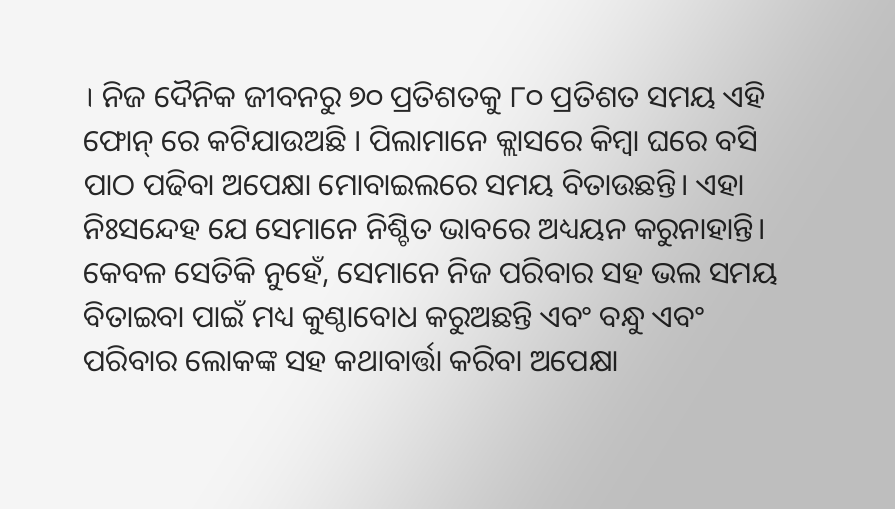। ନିଜ ଦୈନିକ ଜୀବନରୁ ୭୦ ପ୍ରତିଶତକୁ ୮୦ ପ୍ରତିଶତ ସମୟ ଏହି ଫୋନ୍ ରେ କଟିଯାଉଅଛି । ପିଲାମାନେ କ୍ଲାସରେ କିମ୍ବା ଘରେ ବସି ପାଠ ପଢିବା ଅପେକ୍ଷା ମୋବାଇଲରେ ସମୟ ବିତାଉଛନ୍ତି। ଏହା ନିଃସନ୍ଦେହ ଯେ ସେମାନେ ନିଶ୍ଚିତ ଭାବରେ ଅଧ୍ୟୟନ କରୁନାହାନ୍ତି। କେବଳ ସେତିକି ନୁହେଁ, ସେମାନେ ନିଜ ପରିବାର ସହ ଭଲ ସମୟ ବିତାଇବା ପାଇଁ ମଧ୍ୟ କୁଣ୍ଠାବୋଧ କରୁଅଛନ୍ତି ଏବଂ ବନ୍ଧୁ ଏବଂ ପରିବାର ଲୋକଙ୍କ ସହ କଥାବାର୍ତ୍ତା କରିବା ଅପେକ୍ଷା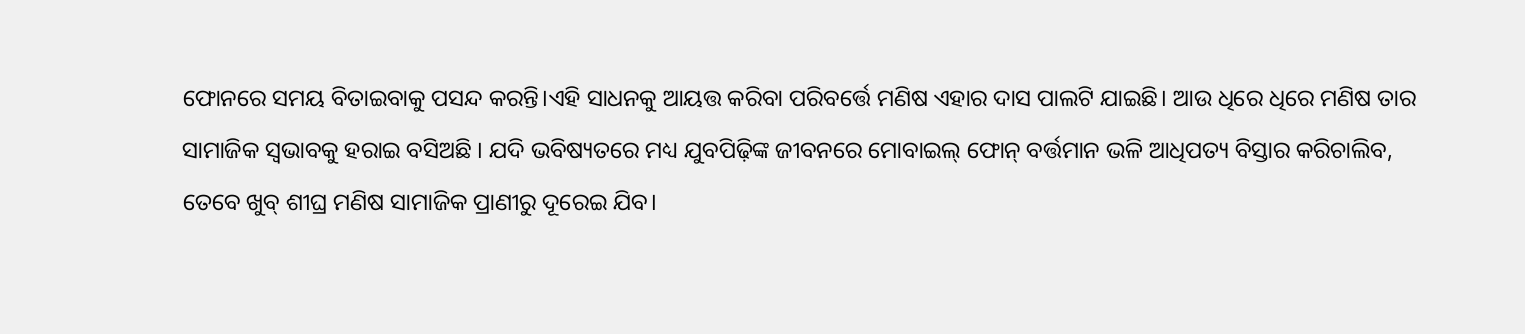ଫୋନରେ ସମୟ ବିତାଇବାକୁ ପସନ୍ଦ କରନ୍ତି।ଏହି ସାଧନକୁ ଆୟତ୍ତ କରିବା ପରିବର୍ତ୍ତେ ମଣିଷ ଏହାର ଦାସ ପାଲଟି ଯାଇଛି। ଆଉ ଧିରେ ଧିରେ ମଣିଷ ତାର ସାମାଜିକ ସ୍ୱଭାବକୁ ହରାଇ ବସିଅଛି । ଯଦି ଭବିଷ୍ୟତରେ ମଧ୍ୟ ଯୁବପିଢ଼ିଙ୍କ ଜୀବନରେ ମୋବାଇଲ୍ ଫୋନ୍ ବର୍ତ୍ତମାନ ଭଳି ଆଧିପତ୍ୟ ବିସ୍ତାର କରିଚାଲିବ, ତେବେ ଖୁବ୍ ଶୀଘ୍ର ମଣିଷ ସାମାଜିକ ପ୍ରାଣୀରୁ ଦୂରେଇ ଯିବ।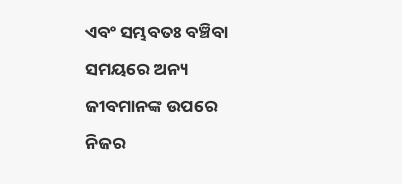ଏବଂ ସମ୍ଭବତଃ ବଞ୍ଚିବା ସମୟରେ ଅନ୍ୟ ଜୀବମାନଙ୍କ ଉପରେ ନିଜର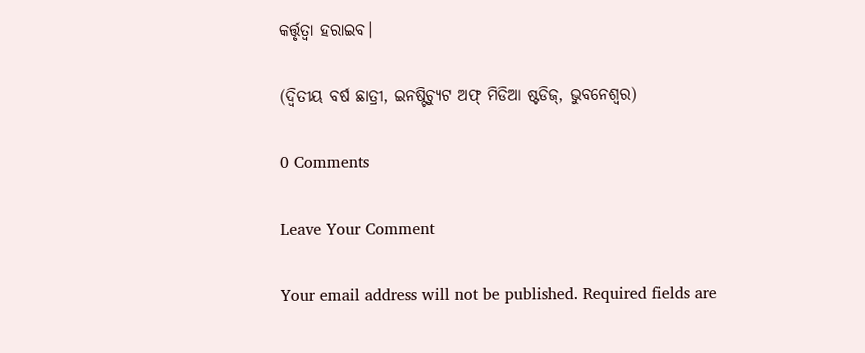କର୍ତ୍ତୃତ୍ବା ହରାଇବ।

(ଦ୍ଵିତୀୟ ବର୍ଷ ଛାତ୍ରୀ, ଇନଷ୍ଟିଚ୍ୟୁଟ ଅଫ୍ ମିଡିଆ ଷ୍ଟଡିଜ୍, ଭୁବନେଶ୍ବର)

0 Comments

Leave Your Comment

Your email address will not be published. Required fields are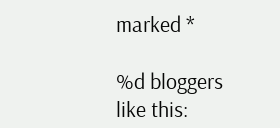marked *

%d bloggers like this: